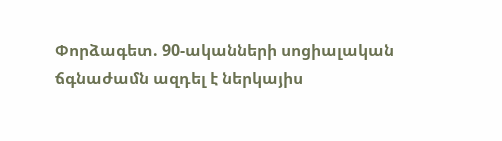Փորձագետ. 90-ականների սոցիալական ճգնաժամն ազդել է ներկայիս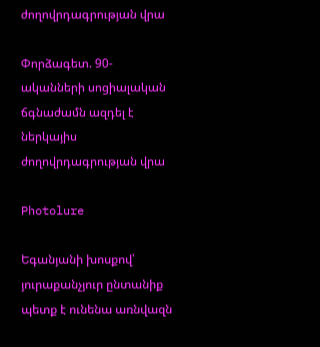ժողովրդագրության վրա

Փորձագետ. 90-ականների սոցիալական ճգնաժամն ազդել է ներկայիս ժողովրդագրության վրա

Photolure

Եգանյանի խոսքով՝ յուրաքանչյուր ընտանիք պետք է ունենա առնվազն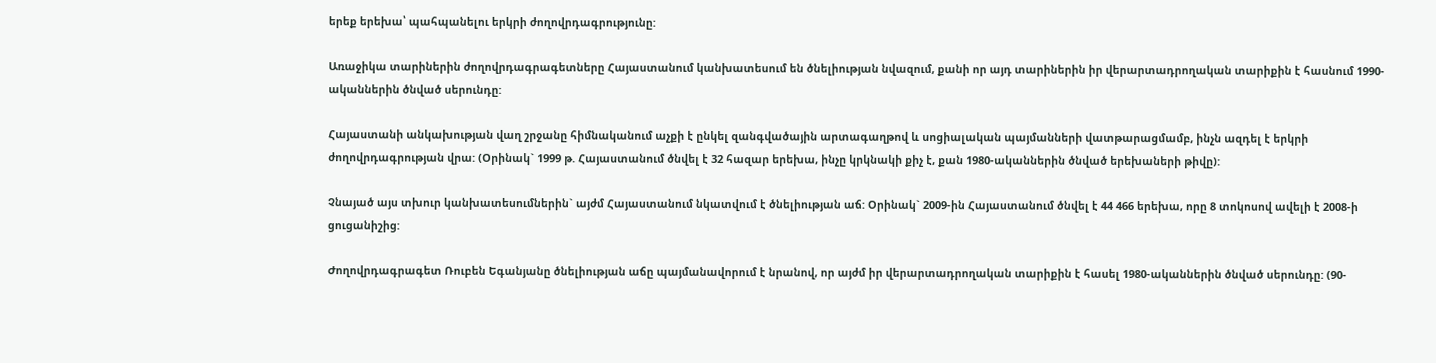երեք երեխա՝ պահպանելու երկրի ժողովրդագրությունը:

Առաջիկա տարիներին ժողովրդագրագետները Հայաստանում կանխատեսում են ծնելիության նվազում, քանի որ այդ տարիներին իր վերարտադրողական տարիքին է հասնում 1990-ականներին ծնված սերունդը:

Հայաստանի անկախության վաղ շրջանը հիմնականում աչքի է ընկել զանգվածային արտագաղթով և սոցիալական պայմանների վատթարացմամբ, ինչն ազդել է երկրի ժողովրդագրության վրա: (Օրինակ` 1999 թ. Հայաստանում ծնվել է 32 հազար երեխա, ինչը կրկնակի քիչ է, քան 1980-ականներին ծնված երեխաների թիվը):

Չնայած այս տխուր կանխատեսումներին` այժմ Հայաստանում նկատվում է ծնելիության աճ: Օրինակ` 2009-ին Հայաստանում ծնվել է 44 466 երեխա, որը 8 տոկոսով ավելի է 2008-ի ցուցանիշից:

Ժողովրդագրագետ Ռուբեն Եգանյանը ծնելիության աճը պայմանավորում է նրանով, որ այժմ իր վերարտադրողական տարիքին է հասել 1980-ականներին ծնված սերունդը: (90-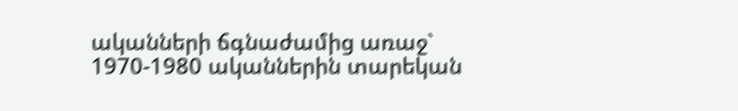ականների ճգնաժամից առաջ` 1970-1980 ականներին տարեկան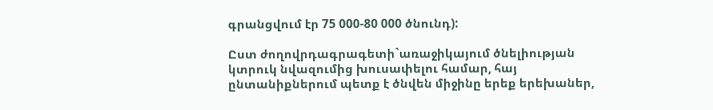գրանցվում էր 75 000-80 000 ծնունդ):

Ըստ ժողովրդագրագետի`առաջիկայում ծնելիության կտրուկ նվազումից խուսափելու համար, հայ ընտանիքներում պետք է ծնվեն միջինը երեք երեխաներ,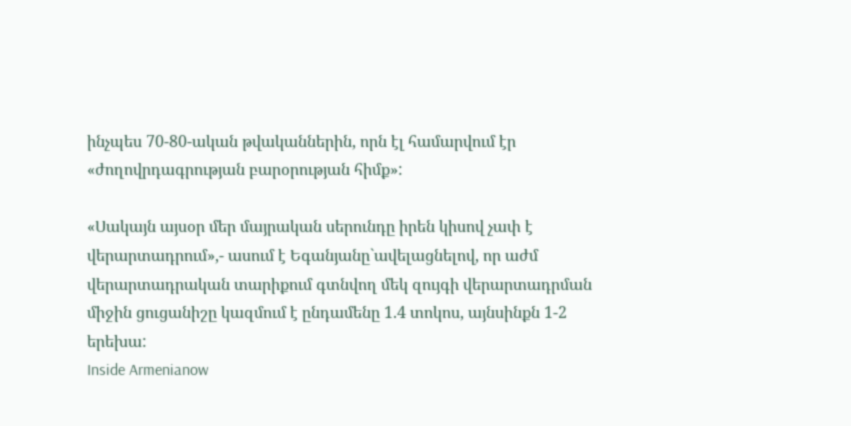ինչպես 70-80-ական թվականներին, որն էլ համարվում էր «ժողովրդագրության բարօրության հիմք»:

«Սակայն այսօր մեր մայրական սերունդը իրեն կիսով չափ է վերարտադրում»,- ասում է Եգանյանը`ավելացնելով, որ աժմ վերարտադրական տարիքում գտնվող մեկ զույգի վերարտադրման միջին ցուցանիշը կազմում է ընդամենը 1.4 տոկոս, այնսինքն 1-2 երեխա:
Inside Armenianow